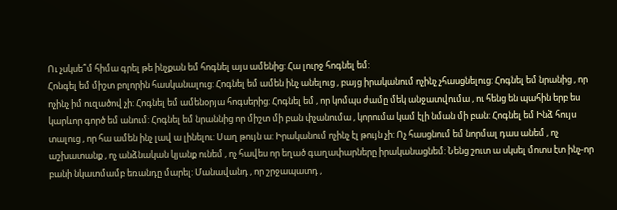Ու չսկսե՞մ հիմա գրել թե ինչքան եմ հոգնել այս ամենից: Հա լուրջ հոգնել եմ:
Հոնգել եմ միշտ բոլորին հասկանալուց: Հոգնել եմ ամեն ինչ անելուց , բայց իրականում ոչինչ չհասցնելուց: Հոգնել եմ նրանից , որ ոչինչ իմ ուզածով չի: Հոգնել եմ ամենօրյա հոգսերից: Հոգնել եմ , որ կոմպս ժամը մեկ անջատվումա , ու հենց են պահին երբ ես կարևոր գործ եմ անում: Հոգնել եմ նրաննից որ միշտ մի բան փչանումա , կորումա կամ էլի նման մի բան: Հոգնել եմ Ինձ հույս տալուց , որ հա ամեն ինչ լավ ա լինելու: Սաղ թույն ա: Իրականում ոչինչ էլ թույն չի: Ոչ հասցնում եմ նորմալ դաս անեմ , ոչ աշխատանք , ոչ անձնական կյանք ունեմ , ոչ հավես որ եղած գաղափարները իրականացնեմ: Նենց շուտ ա սկսել մոտս էտ ինչ-որ բանի նկատմամբ եռանդը մարել: Մանավանդ , որ շրջապատդ ,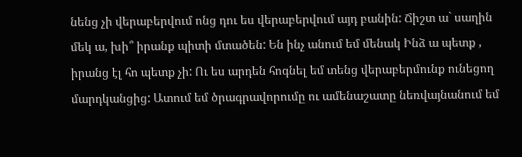նենց չի վերաբերվում ոնց դու ես վերաբերվում այդ բանին: Ճիշտ ա` սաղին մեկ ա, խի՞ իրանք պիտի մտածեն: Են ինչ անում եմ մենակ Ինձ ա պետք , իրանց էլ հո պետք չի: Ու ես արդեն հոգնել եմ տենց վերաբերմունք ունեցող մարդկանցից: Ատում եմ ծրագրավորումը ու ամենաշատը նեռվայնանում եմ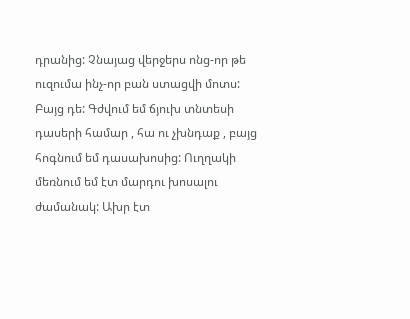դրանից: Չնայաց վերջերս ոնց-որ թե ուզումա ինչ-որ բան ստացվի մոտս: Բայց դե: Գժվում եմ ճյուխ տնտեսի դասերի համար , հա ու չխնդաք , բայց հոգնում եմ դասախոսից: Ուղղակի մեռնում եմ էտ մարդու խոսալու ժամանակ: Ախր էտ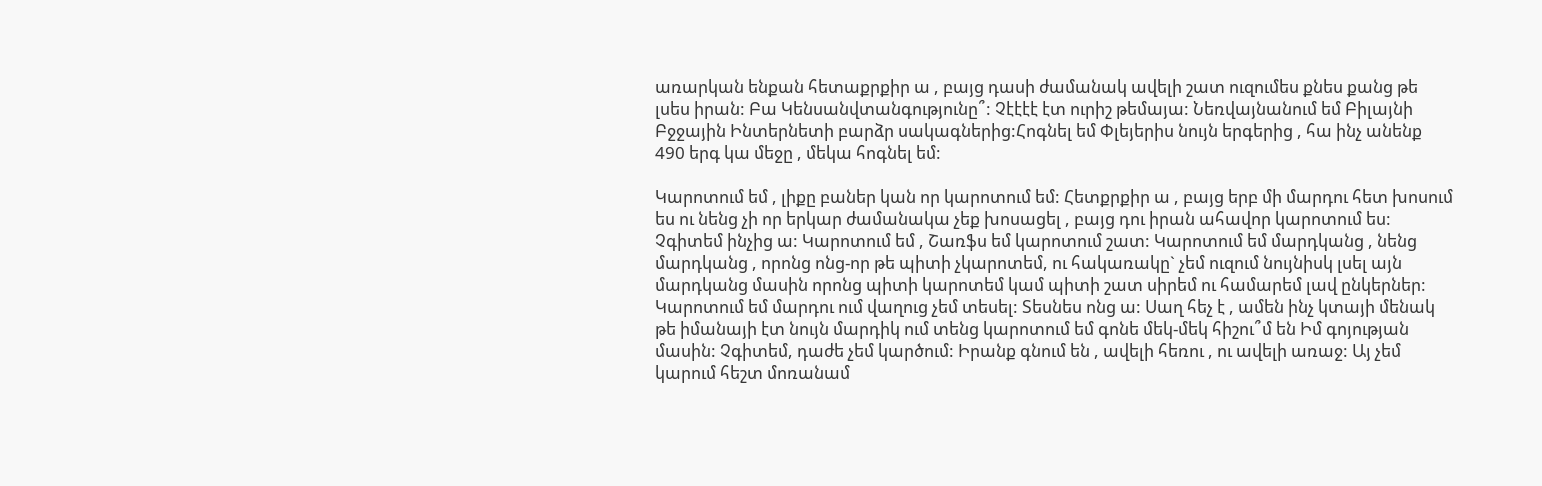առարկան ենքան հետաքրքիր ա , բայց դասի ժամանակ ավելի շատ ուզումես քնես քանց թե լսես իրան: Բա Կենսանվտանգությունը՞: Չէէէէ էտ ուրիշ թեմայա: Նեռվայնանում եմ Բիլայնի Բջջային Ինտերնետի բարձր սակագներից:Հոգնել եմ Փլեյերիս նույն երգերից , հա ինչ անենք 490 երգ կա մեջը , մեկա հոգնել եմ:

Կարոտում եմ , լիքը բաներ կան որ կարոտում եմ: Հետքրքիր ա , բայց երբ մի մարդու հետ խոսում ես ու նենց չի որ երկար ժամանակա չեք խոսացել , բայց դու իրան ահավոր կարոտում ես: Չգիտեմ ինչից ա: Կարոտում եմ , Շառֆս եմ կարոտում շատ: Կարոտում եմ մարդկանց , նենց մարդկանց , որոնց ոնց-որ թե պիտի չկարոտեմ, ու հակառակը` չեմ ուզում նույնիսկ լսել այն մարդկանց մասին որոնց պիտի կարոտեմ կամ պիտի շատ սիրեմ ու համարեմ լավ ընկերներ: Կարոտում եմ մարդու ում վաղուց չեմ տեսել: Տեսնես ոնց ա: Սաղ հեչ է , ամեն ինչ կտայի մենակ թե իմանայի էտ նույն մարդիկ ում տենց կարոտում եմ գոնե մեկ-մեկ հիշու՞մ են Իմ գոյության մասին: Չգիտեմ, դաժե չեմ կարծում: Իրանք գնում են , ավելի հեռու , ու ավելի առաջ: Այ չեմ կարում հեշտ մոռանամ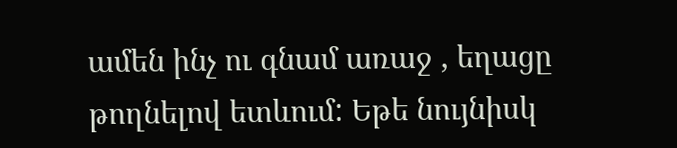ամեն ինչ ու գնամ առաջ , եղացը թողնելով ետևում: Եթե նույնիսկ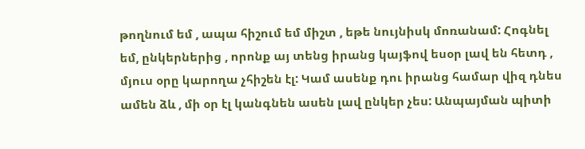թողնում եմ , ապա հիշում եմ միշտ , եթե նույնիսկ մոռանամ: Հոգնել եմ, ընկերներից , որոնք այ տենց իրանց կայֆով եսօր լավ են հետդ , մյուս օրը կարողա չհիշեն էլ: Կամ ասենք դու իրանց համար վիզ դնես ամեն ձև , մի օր էլ կանգնեն ասեն լավ ընկեր չես: Անպայման պիտի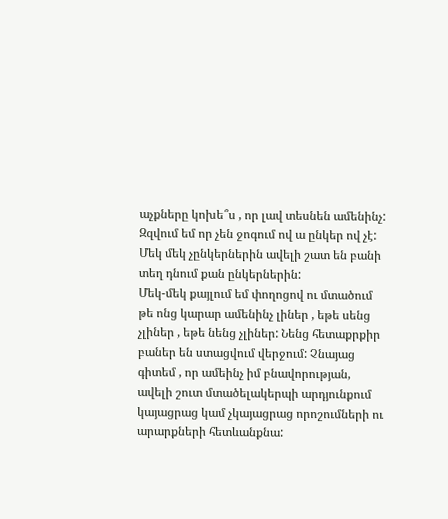աչքները կոխե՞ս , որ լավ տեսնեն ամենինչ: Զզվում եմ որ չեն ջոգում ով ա ընկեր ով չէ: Մեկ մեկ չընկերներին ավելի շատ են բանի տեղ դնում քան ընկերներին:
Մեկ-մեկ քայլում եմ փողոցով ու մտածում թե ոնց կարար ամենինչ լիներ , եթե սենց չլիներ , եթե նենց չլիներ: Նենց հետաքրքիր բաներ են ստացվում վերջում: Չնայաց գիտեմ , որ ամեինչ իմ բնավորության, ավելի շուտ մտածելակերպի արդյունքում կայացրաց կամ չկայացրաց որոշումների ու արարքների հետևանքնա: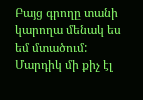Բայց գրողը տանի կարողա մենակ ես եմ մտածում: Մարդիկ մի քիչ էլ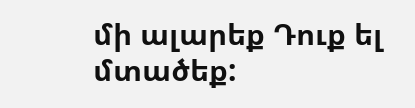մի ալարեք Դուք ել մտածեք: